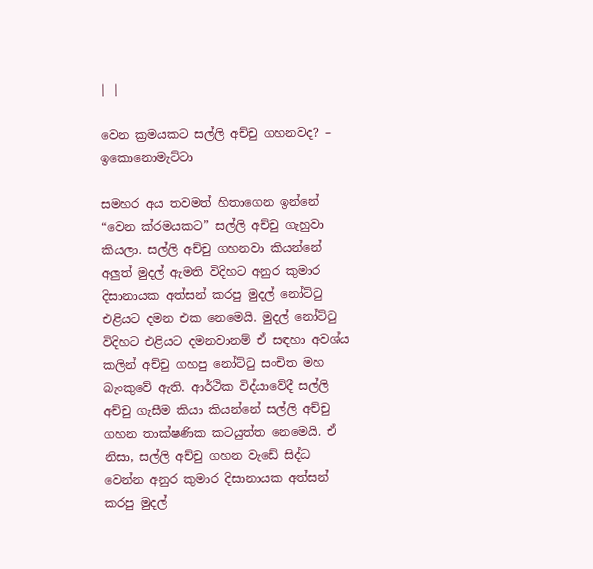| |

වෙන ක්‍රමයකට සල්ලි අච්චු ගහනවද? – ඉකොනොමැට්ටා

සමහර අය තවමත් හිතාගෙන ඉන්නේ “වෙන ක්රමයකට” සල්ලි අච්චු ගැහුවා කියලා. සල්ලි අච්චු ගහනවා කියන්නේ අලුත් මුදල් ඇමති විදිහට අනුර කුමාර දිසානායක අත්සන් කරපු මුදල් නෝට්ටු එළියට දමන එක නෙමෙයි. මුදල් නෝට්ටු විදිහට එළියට දමනවානම් ඒ සඳහා අවශ්ය කලින් අච්චු ගහපු නෝට්ටු සංචිත මහ බැංකුවේ ඇති. ආර්ථික විද්යාවේදී සල්ලි අච්චු ගැසීම කියා කියන්නේ සල්ලි අච්චු ගහන තාක්ෂණික කටයුත්ත නෙමෙයි. ඒ නිසා, සල්ලි අච්චු ගහන වැඩේ සිද්ධ වෙන්න අනුර කුමාර දිසානායක අත්සන් කරපු මුදල්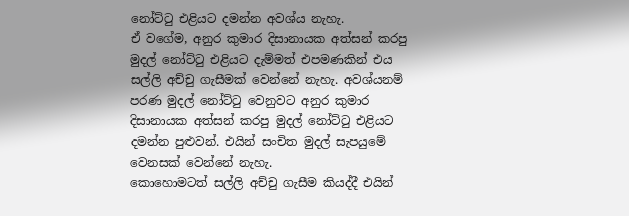නෝට්ටු එළියට දමන්න අවශ්ය නැහැ.
ඒ වගේම, අනුර කුමාර දිසානායක අත්සන් කරපු මුදල් නෝට්ටු එළියට දැම්මත් එපමණකින් එය සල්ලි අච්චු ගැසීමක් වෙන්නේ නැහැ. අවශ්යනම් පරණ මුදල් නෝට්ටු වෙනුවට අනුර කුමාර දිසානායක අත්සන් කරපු මුදල් නෝට්ටු එළියට දමන්න පුළුවන්. එයින් සංචිත මුදල් සැපයුමේ වෙනසක් වෙන්නේ නැහැ.
කොහොමටත් සල්ලි අච්චු ගැසීම කියද්දී එයින්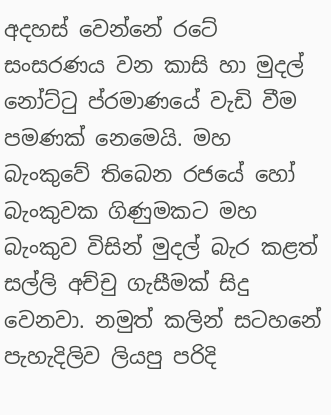අදහස් වෙන්නේ රටේ සංසරණය වන කාසි හා මුදල් නෝට්ටු ප්රමාණයේ වැඩි වීම පමණක් නෙමෙයි. මහ බැංකුවේ තිබෙන රජයේ හෝ බැංකුවක ගිණුමකට මහ බැංකුව විසින් මුදල් බැර කළත් සල්ලි අච්චු ගැසීමක් සිදු වෙනවා. නමුත් කලින් සටහනේ පැහැදිලිව ලියපු පරිදි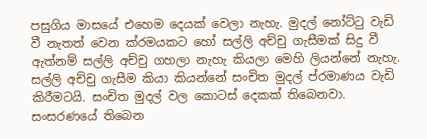පසුගිය මාසයේ එහෙම දෙයක් වෙලා නැහැ. මුදල් නෝට්ටු වැඩි වී නැතත් වෙන ක්රමයකට හෝ සල්ලි අච්චු ගැසීමක් සිදු වී ඇත්නම් සල්ලි අච්චු ගහලා නැහැ කියලා මෙහි ලියන්නේ නැහැ.
සල්ලි අච්චු ගැසීම කියා කියන්නේ සංචිත මුදල් ප්රමාණය වැඩි කිරීමටයි. සංචිත මුදල් වල කොටස් දෙකක් තිබෙනවා. සංසරණයේ තිබෙන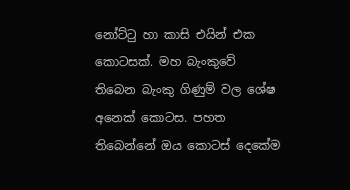නෝට්ටු හා කාසි එයින් එක කොටසක්. මහ බැංකුවේ තිබෙන බැංකු ගිණුම් වල ශේෂ අනෙක් කොටස. පහත තිබෙන්නේ ඔය කොටස් දෙකේම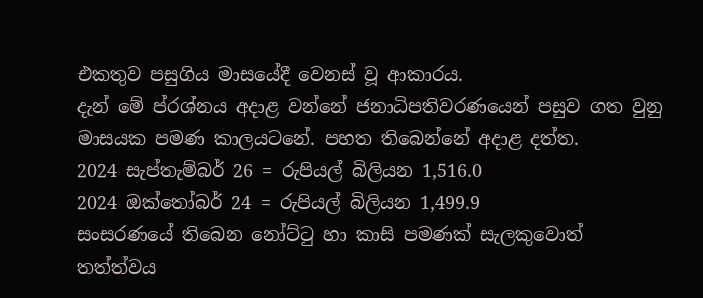එකතුව පසුගිය මාසයේදී වෙනස් වූ ආකාරය.
දැන් මේ ප්රශ්නය අදාළ වන්නේ ජනාධිපතිවරණයෙන් පසුව ගත වුනු මාසයක පමණ කාලයටනේ. පහත තිබෙන්නේ අදාළ දත්ත.
2024 සැප්තැම්බර් 26 = රුපියල් බිලියන 1,516.0
2024 ඔක්තෝබර් 24 = රුපියල් බිලියන 1,499.9
සංසරණයේ තිබෙන නෝට්ටු හා කාසි පමණක් සැලකුවොත් තත්ත්වය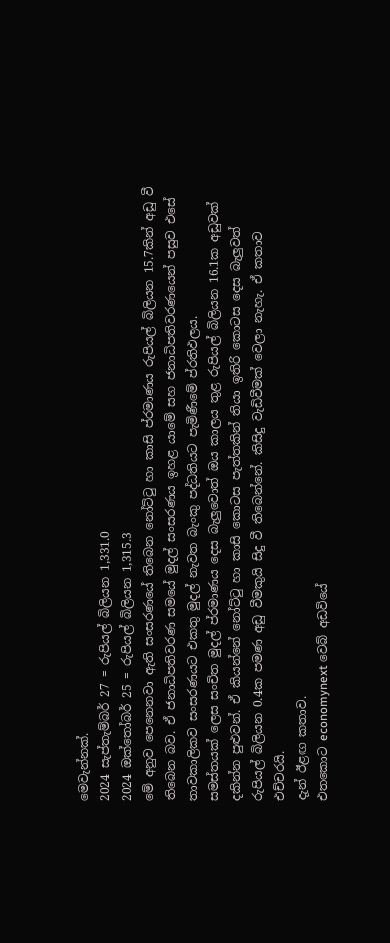මෙවැන්නක්.
2024 සැප්තැම්බර් 27 = රුපියල් බිලියන 1,331.0
2024 ඔක්තෝබර් 25 = රුපියල් බිලියන 1,315.3
මේ අනුව පෙනෙනවා ඇති සංසරණයේ තිබෙන නෝට්ටු හා කාසි ප්රමාණය රුපියල් බිලියන 15.7කින් අඩු වී තිබෙන බව. ඒ ජනාධිපතිවරණ සමයේ මුදල් සංසරණය ඉහළ යාමේ සහ ජනාධිපතිවරණයෙන් පසුව එසේ තාවකාලිකව සංසරණයට එකතු මුදල් නැවත බැංකු පද්ධතියට පැමිණීමේ ප්රතිඵලය.
සමස්තයක් ලෙස සංචිත මුදල් ප්රමාණය දෙස බැලුවොත් ඔය කාලය තුළ රුපියල් බිලියන 16.1ක අඩුවක් දකින්න පුළුවන්. ඒ කියන්නේ නෝට්ටු හා කාසි කොටස පැත්තකින් තියා ඉතිරි කොටස දෙස බැලුවත් රුපියල් බිලියන 0.4ක පමණ අඩු වීමකුයි සිදු වී තිබෙන්නේ. කිසිදු වැඩිවීමක් වෙලා නැහැ. ඒ කතාව එච්චරයි.
දැන් ඊළඟ කතාව.
එතකොට economynext වෙබ් අඩවියේ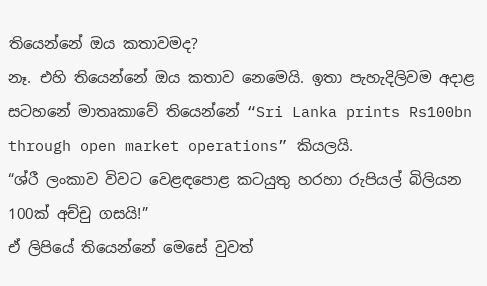තියෙන්නේ ඔය කතාවමද?
නෑ. එහි තියෙන්නේ ඔය කතාව නෙමෙයි. ඉතා පැහැදිලිවම අදාළ සටහනේ මාතෘකාවේ තියෙන්නේ “Sri Lanka prints Rs100bn through open market operations” කියලයි.
“ශ්රී ලංකාව විවට වෙළඳපොළ කටයුතු හරහා රුපියල් බිලියන 100ක් අච්චු ගසයි!”
ඒ ලිපියේ තියෙන්නේ මෙසේ වුවත්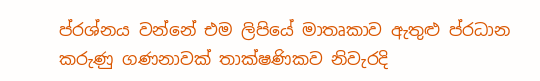ප්රශ්නය වන්නේ එම ලිපියේ මාතෘකාව ඇතුළු ප්රධාන කරුණු ගණනාවක් තාක්ෂණිකව නිවැරදි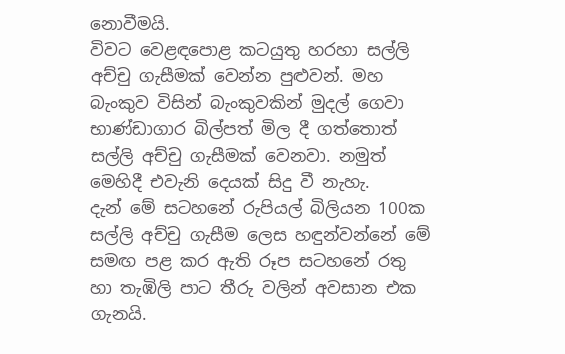නොවීමයි.
විවට වෙළඳපොළ කටයුතු හරහා සල්ලි අච්චු ගැසීමක් වෙන්න පුළුවන්. මහ බැංකුව විසින් බැංකුවකින් මුදල් ගෙවා භාණ්ඩාගාර බිල්පත් මිල දී ගත්තොත් සල්ලි අච්චු ගැසීමක් වෙනවා. නමුත් මෙහිදී එවැනි දෙයක් සිදු වී නැහැ.
දැන් මේ සටහනේ රුපියල් බිලියන 100ක සල්ලි අච්චු ගැසීම ලෙස හඳුන්වන්නේ මේ සමඟ පළ කර ඇති රූප සටහනේ රතු හා තැඹිලි පාට තීරු වලින් අවසාන එක ගැනයි.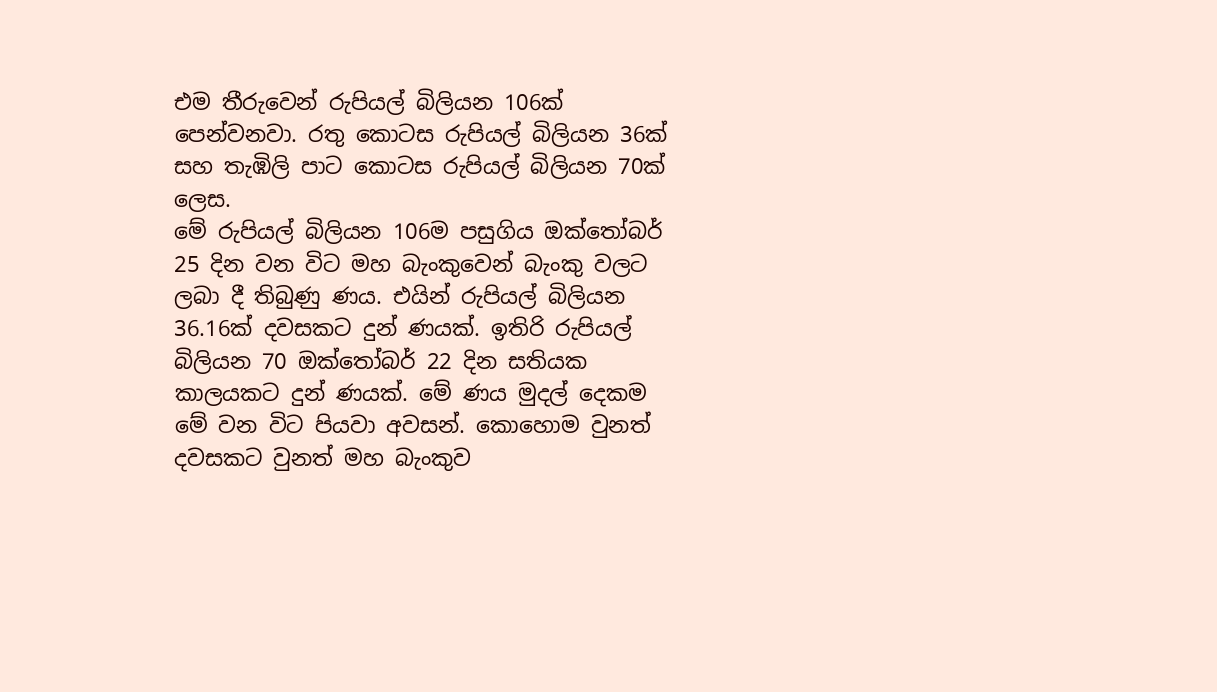එම තීරුවෙන් රුපියල් බිලියන 106ක් පෙන්වනවා. රතු කොටස රුපියල් බිලියන 36ක් සහ තැඹිලි පාට කොටස රුපියල් බිලියන 70ක් ලෙස.
මේ රුපියල් බිලියන 106ම පසුගිය ඔක්තෝබර් 25 දින වන විට මහ බැංකුවෙන් බැංකු වලට ලබා දී තිබුණු ණය. එයින් රුපියල් බිලියන 36.16ක් දවසකට දුන් ණයක්. ඉතිරි රුපියල් බිලියන 70 ඔක්තෝබර් 22 දින සතියක කාලයකට දුන් ණයක්. මේ ණය මුදල් දෙකම මේ වන විට පියවා අවසන්. කොහොම වුනත් දවසකට වුනත් මහ බැංකුව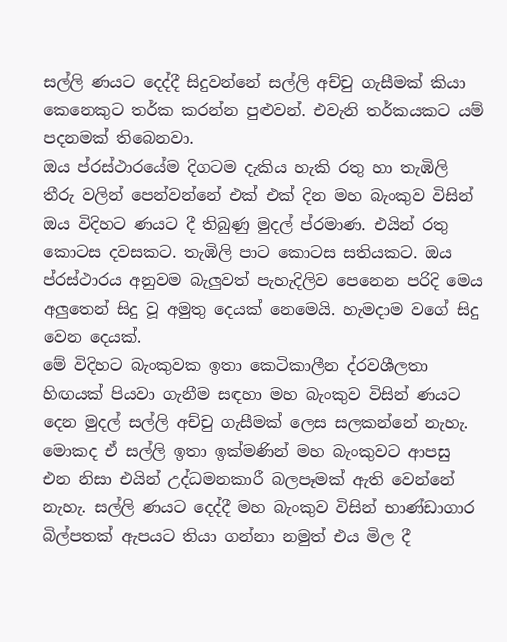සල්ලි ණයට දෙද්දී සිදුවන්නේ සල්ලි අච්චු ගැසීමක් කියා කෙනෙකුට තර්ක කරන්න පුළුවන්. එවැනි තර්කයකට යම් පදනමක් තිබෙනවා.
ඔය ප්රස්ථාරයේම දිගටම දැකිය හැකි රතු හා තැඹිලි තීරු වලින් පෙන්වන්නේ එක් එක් දින මහ බැංකුව විසින් ඔය විදිහට ණයට දී තිබුණු මුදල් ප්රමාණ. එයින් රතු කොටස දවසකට. තැඹිලි පාට කොටස සතියකට. ඔය ප්රස්ථාරය අනුවම බැලුවත් පැහැදිලිව පෙනෙන පරිදි මෙය අලුතෙන් සිදු වූ අමුතු දෙයක් නෙමෙයි. හැමදාම වගේ සිදු වෙන දෙයක්.
මේ විදිහට බැංකුවක ඉතා කෙටිකාලීන ද්රවශීලතා හිඟයක් පියවා ගැනීම සඳහා මහ බැංකුව විසින් ණයට දෙන මුදල් සල්ලි අච්චු ගැසීමක් ලෙස සලකන්නේ නැහැ. මොකද ඒ සල්ලි ඉතා ඉක්මණින් මහ බැංකුවට ආපසු එන නිසා එයින් උද්ධමනකාරී බලපෑමක් ඇති වෙන්නේ නැහැ. සල්ලි ණයට දෙද්දී මහ බැංකුව විසින් භාණ්ඩාගාර බිල්පතක් ඇපයට තියා ගන්නා නමුත් එය මිල දී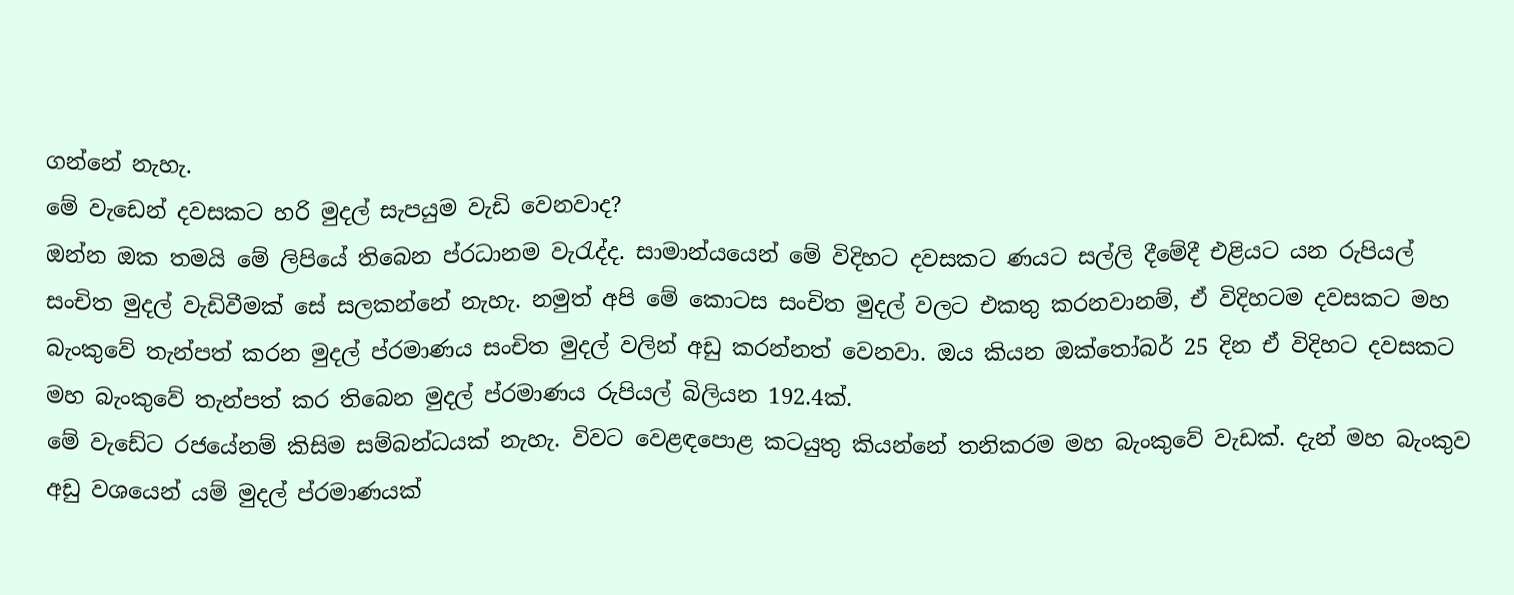ගන්නේ නැහැ.
මේ වැඩෙන් දවසකට හරි මුදල් සැපයුම වැඩි වෙනවාද?
ඔන්න ඔක තමයි මේ ලිපියේ තිබෙන ප්රධානම වැරැද්ද. සාමාන්යයෙන් මේ විදිහට දවසකට ණයට සල්ලි දීමේදී එළියට යන රුපියල් සංචිත මුදල් වැඩිවීමක් සේ සලකන්නේ නැහැ. නමුත් අපි මේ කොටස සංචිත මුදල් වලට එකතු කරනවානම්, ඒ විදිහටම දවසකට මහ බැංකුවේ තැන්පත් කරන මුදල් ප්රමාණය සංචිත මුදල් වලින් අඩු කරන්නත් වෙනවා. ඔය කියන ඔක්තෝබර් 25 දින ඒ විදිහට දවසකට මහ බැංකුවේ තැන්පත් කර තිබෙන මුදල් ප්රමාණය රුපියල් බිලියන 192.4ක්.
මේ වැඩේට රජයේනම් කිසිම සම්බන්ධයක් නැහැ. විවට වෙළඳපොළ කටයුතු කියන්නේ තනිකරම මහ බැංකුවේ වැඩක්. දැන් මහ බැංකුව අඩු වශයෙන් යම් මුදල් ප්රමාණයක්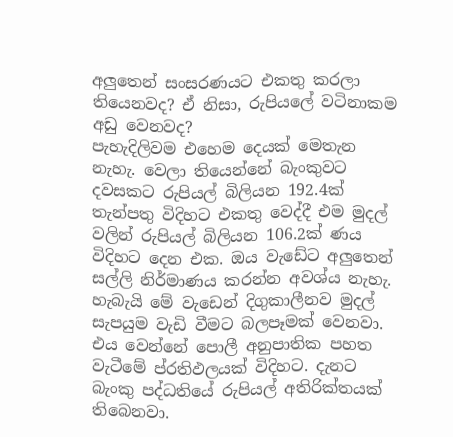අලුතෙන් සංසරණයට එකතු කරලා තියෙනවද? ඒ නිසා, රුපියලේ වටිනාකම අඩු වෙනවද?
පැහැදිලිවම එහෙම දෙයක් මෙතැන නැහැ. වෙලා තියෙන්නේ බැංකුවට දවසකට රුපියල් බිලියන 192.4ක් තැන්පතු විදිහට එකතු වෙද්දී එම මුදල් වලින් රුපියල් බිලියන 106.2ක් ණය විදිහට දෙන එක. ඔය වැඩේට අලුතෙන් සල්ලි නිර්මාණය කරන්න අවශ්ය නැහැ.
හැබැයි මේ වැඩෙන් දිගුකාලීනව මුදල් සැපයුම වැඩි වීමට බලපෑමක් වෙනවා. එය වෙන්නේ පොලී අනුපාතික පහත වැටීමේ ප්රතිඵලයක් විදිහට. දැනට බැංකු පද්ධතියේ රුපියල් අතිරික්තයක් තිබෙනවා.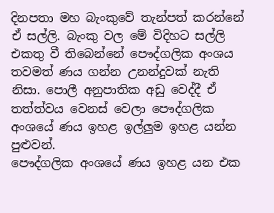දිනපතා මහ බැංකුවේ තැන්පත් කරන්නේ ඒ සල්ලි. බැංකු වල මේ විදිහට සල්ලි එකතු වී තිබෙන්නේ පෞද්ගලික අංශය තවමත් ණය ගන්න උනන්දුවක් නැති නිසා. පොලී අනුපාතික අඩු වෙද්දී ඒ තත්ත්වය වෙනස් වෙලා පෞද්ගලික අංශයේ ණය ඉහළ ඉල්ලුම ඉහළ යන්න පුළුවන්.
පෞද්ගලික අංශයේ ණය ඉහළ යන එක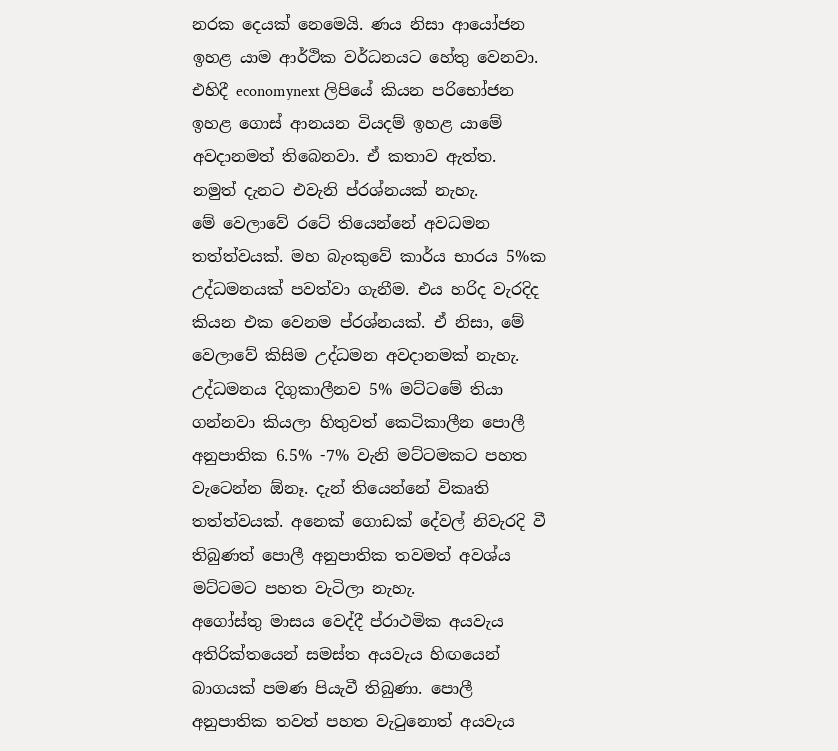නරක දෙයක් නෙමෙයි. ණය නිසා ආයෝජන ඉහළ යාම ආර්ථික වර්ධනයට හේතු වෙනවා. එහිදී economynext ලිපියේ කියන පරිභෝජන ඉහළ ගොස් ආනයන වියදම් ඉහළ යාමේ අවදානමත් තිබෙනවා. ඒ කතාව ඇත්ත. නමුත් දැනට එවැනි ප්රශ්නයක් නැහැ.
මේ වෙලාවේ රටේ තියෙන්නේ අවධමන තත්ත්වයක්. මහ බැංකුවේ කාර්ය භාරය 5%ක උද්ධමනයක් පවත්වා ගැනීම. එය හරිද වැරදිද කියන එක වෙනම ප්රශ්නයක්. ඒ නිසා, මේ වෙලාවේ කිසිම උද්ධමන අවදානමක් නැහැ. උද්ධමනය දිගුකාලීනව 5% මට්ටමේ තියා ගන්නවා කියලා හිතුවත් කෙටිකාලීන පොලී අනුපාතික 6.5% -7% වැනි මට්ටමකට පහත වැටෙන්න ඕනෑ. දැන් තියෙන්නේ විකෘති තත්ත්වයක්. අනෙක් ගොඩක් දේවල් නිවැරදි වී තිබුණත් පොලී අනුපාතික තවමත් අවශ්ය මට්ටමට පහත වැටිලා නැහැ.
අගෝස්තු මාසය වෙද්දී ප්රාථමික අයවැය අතිරික්තයෙන් සමස්ත අයවැය හිඟයෙන් බාගයක් පමණ පියැවී තිබුණා. පොලී අනුපාතික තවත් පහත වැටුනොත් අයවැය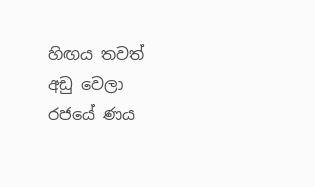හිඟය තවත් අඩු වෙලා රජයේ ණය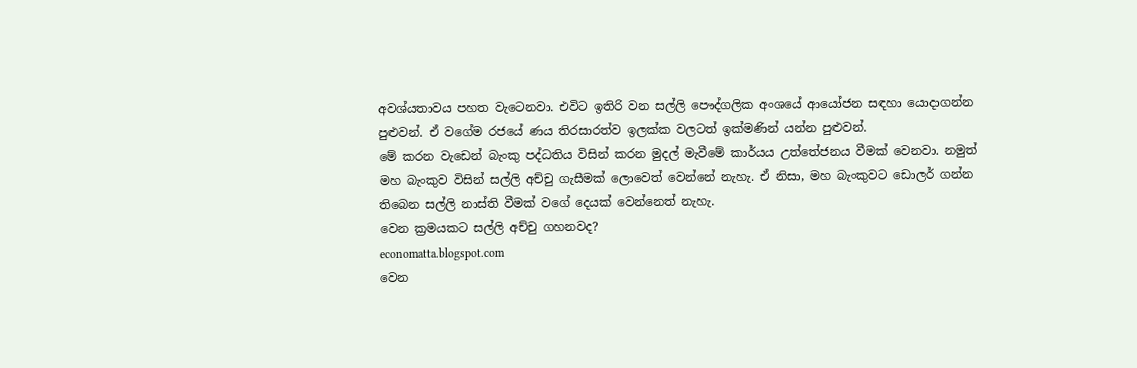අවශ්යතාවය පහත වැටෙනවා. එවිට ඉතිරි වන සල්ලි පෞද්ගලික අංශයේ ආයෝජන සඳහා යොදාගන්න පුළුවන්. ඒ වගේම රජයේ ණය තිරසාරත්ව ඉලක්ක වලටත් ඉක්මණින් යන්න පුළුවන්.
මේ කරන වැඩෙන් බැංකු පද්ධතිය විසින් කරන මුදල් මැවීමේ කාර්යය උත්තේජනය වීමක් වෙනවා. නමුත් මහ බැංකුව විසින් සල්ලි අච්චු ගැසීමක් ලොවෙත් වෙන්නේ නැහැ. ඒ නිසා, මහ බැංකුවට ඩොලර් ගන්න තිබෙන සල්ලි නාස්ති වීමක් වගේ දෙයක් වෙන්නෙත් නැහැ.
වෙන ක්‍රමයකට සල්ලි අච්චු ගහනවද?
economatta.blogspot.com
වෙන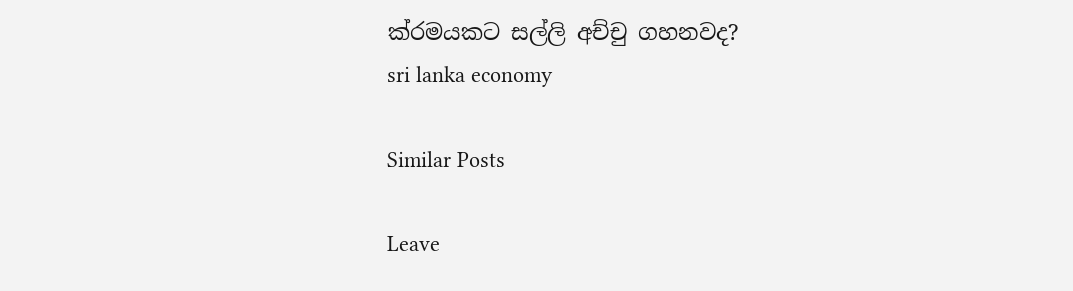ක්රමයකට සල්ලි අච්චු ගහනවද?
sri lanka economy

Similar Posts

Leave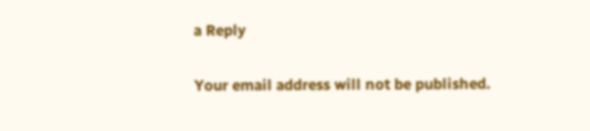a Reply

Your email address will not be published.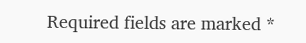Required fields are marked *